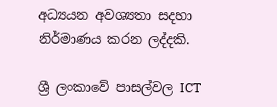අධ්‍යයන අවශ්‍යතා සදහා නිර්මාණය කරන ලද්දකි.

ශ්‍රී ලංකාවේ පාසල්වල ICT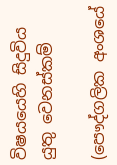විෂයයෙහි සිදුවිය යුතු වෙනස්කම්

(පෞද්ගලික අංශයේ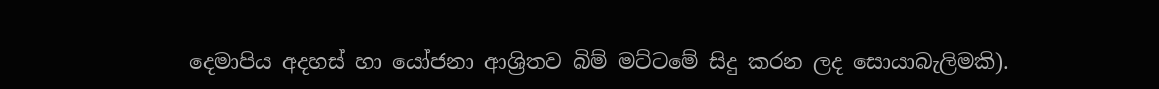දෙමාපිය අදහස් හා යෝජනා ආශ්‍රිතව බිම් මට්ටමේ සිදු කරන ලද සොයාබැලිමකි).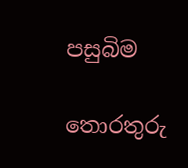පසුබිම

තොරතුරු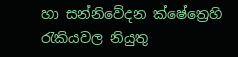හා සන්නිවේදන ක්ෂේත්‍රෙහි රැකියවල නියුතු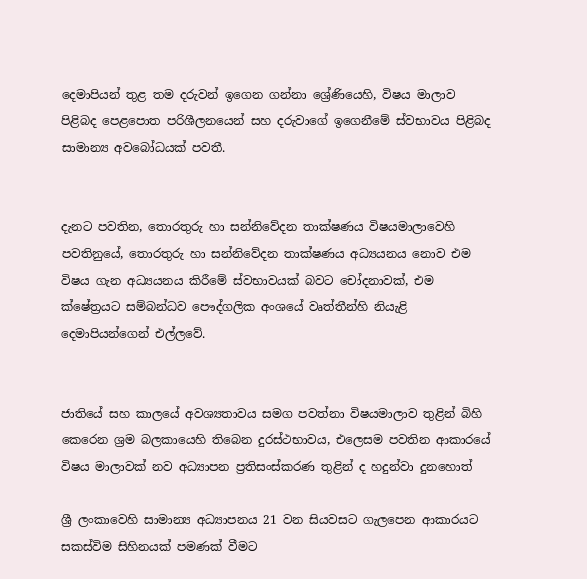දෙමාපියන් තුළ තම දරුවන් ඉගෙන ගන්නා ශ්‍රේණියෙහි, විෂය මාලාව පිළිබද පෙළපොත පරිශීලනයෙන් සහ දරුවාගේ ඉගෙනීමේ ස්වභාවය පිළිබද සාමාන්‍ය අවබෝධයක් පවතී.


දැනට පවතින, තොරතුරු හා සන්නිවේදන තාක්ෂණය විෂයමාලාවෙහි පවතිනුයේ, තොරතුරු හා සන්නිවේදන තාක්ෂණය අධ්‍යයනය නොව එම විෂය ගැන අධ්‍යයනය කිරීමේ ස්වභාවයක් බවට චෝදනාවක්, එම ක්ෂේත්‍රයට සම්බන්ධව පෞද්ගලික අංශයේ වෘත්තීන්හි නියැළි දෙමාපියන්ගෙන් එල්ලවේ.


ජාතියේ සහ කාලයේ අවශ්‍යතාවය සමග පවත්නා විෂයමාලාව තුළින් බිහි කෙරෙන ශ්‍රම බලකායෙහි තිබෙන දුරස්ථභාවය, එලෙසම පවතින ආකාරයේ විෂය මාලාවක් නව අධ්‍යාපන ප්‍රතිසංස්කරණ තුළින් ද හදුන්වා දුනහොත්

ශ්‍රී ලංකාවෙහි සාමාන්‍ය අධ්‍යාපනය 21 වන සියවසට ගැලපෙන ආකාරයට සකස්විම සිහිනයක් පමණක් වීමට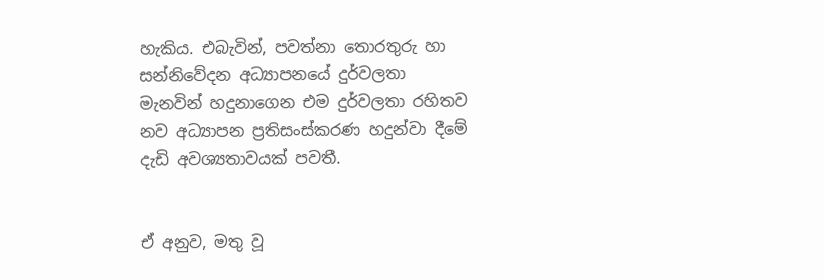හැකිය. එබැවින්, පවත්නා තොරතුරු හා සන්නිවේදන අධ්‍යාපනයේ දුර්වලතා මැනවින් හදුනාගෙන එම දුර්වලතා රහිතව නව අධ්‍යාපන ප්‍රතිසංස්කරණ හදුන්වා දීමේ දැඩි අවශ්‍යතාවයක් පවතී.


ඒ අනුව, මතු වූ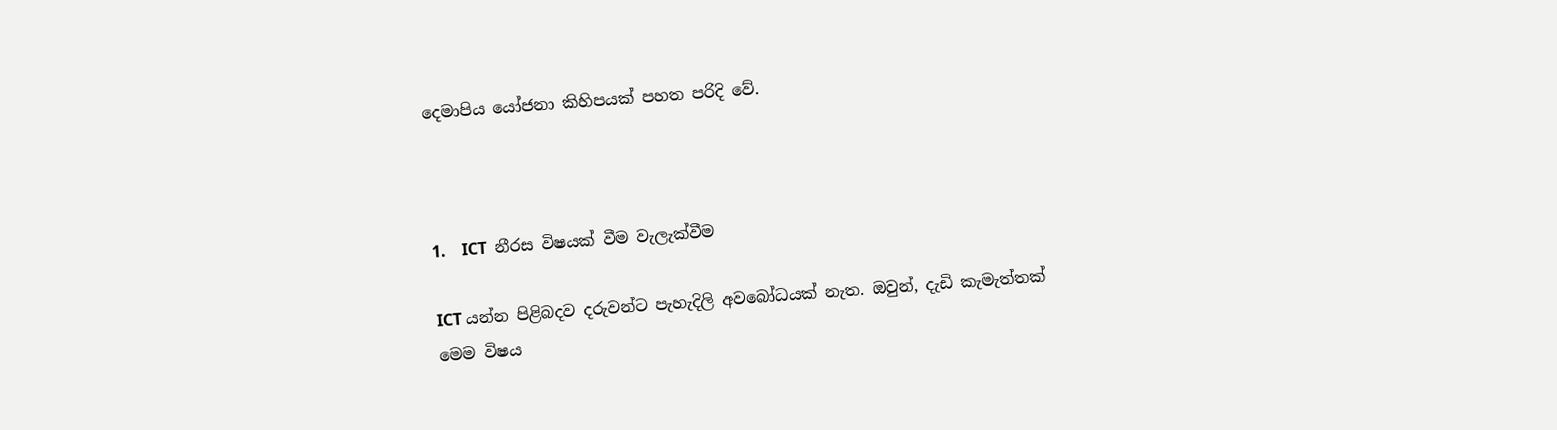දෙමාපිය යෝජනා කිහිපයක් පහත පරිදි වේ.



1.    ICT  නීරස විෂයක් වීම වැලැක්වීම

ICT යන්න පිළිබදව දරුවන්ට පැහැදිලි අවබෝධයක් නැත. ඔවුන්, දැඩි කැමැත්තක් මෙම විෂය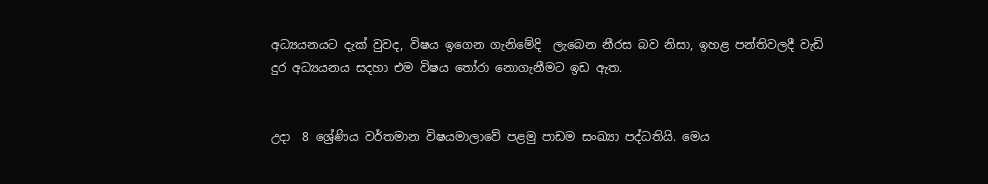අධ්‍යයනයට දැක් වුවද, විෂය ඉගෙන ගැනිමේදි  ලැබෙන නීරස බව නිසා, ඉහළ පන්තිවලදී වැඩි දුර අධ්‍යයනය සදහා එම විෂය තෝරා නොගැනීමට ඉඩ ඇත.


උදා  8 ශ්‍රේණිය වර්තමාන විෂයමාලාවේ පළමු පාඩම සංඛ්‍යා පද්ධතියි. මෙය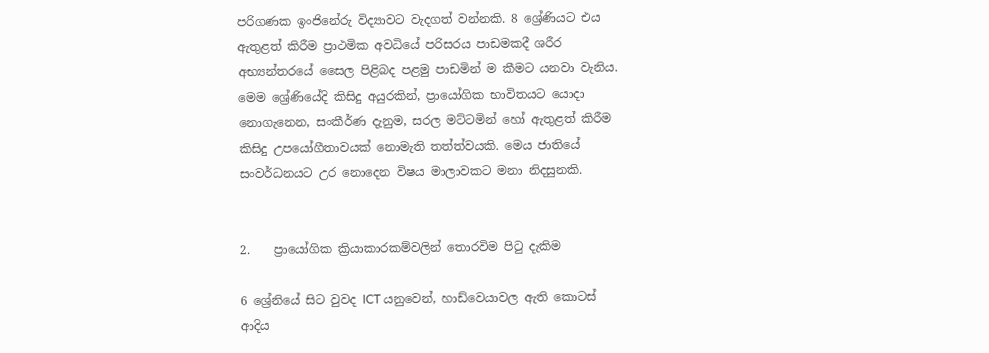පරිගණක ඉංජිනේරු විද්‍යාවට වැදගත් වන්නකි. 8 ශ්‍රේණියට එය ඇතුළත් කිරීම ප්‍රාථමික අවධියේ පරිසරය පාඩමකදී ශරීර අභ්‍යන්තරයේ සෛල පිළිබද පළමු පාඩමින් ම කීමට යනවා වැනිය. මෙම ශ්‍රේණියේදි කිසිදු අයුරකින්, ප්‍රායෝගික භාවිතයට යොදා නොගැනෙන, සංකීර්ණ දැනුම, සරල මට්ටමින් හෝ ඇතුළත් කිරීම කිසිදු උපයෝගීතාවයක් නොමැති තත්ත්වයකි. මෙය ජාතියේ සංවර්ධනයට උර නොදෙන විෂය මාලාවකට මනා නිදසුනකි.


2.    ප්‍රායෝගික ක්‍රියාකාරකම්වලින් තොරවිම පිටු දැකිම

6 ශ්‍රේනියේ සිට වුවද ICT යනුවෙන්, හාඩ්වෙයාවල ඇති කොටස් ආදිය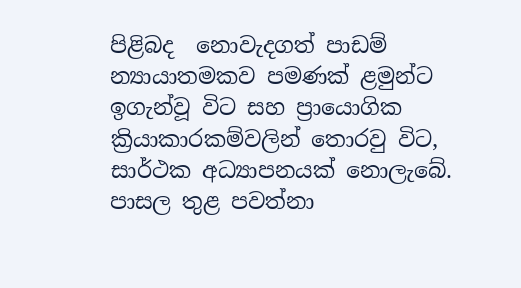පිළිබද  නොවැදගත් පාඩම් න්‍යායාතමකව පමණක් ළමුන්ට  ඉගැන්වූ විට සහ ප්‍රායොගික ක්‍රියාකාරකම්වලින් තොරවු විට, සාර්ථක අධ්‍යාපනයක් නොලැබේ. පාසල තුළ පවත්නා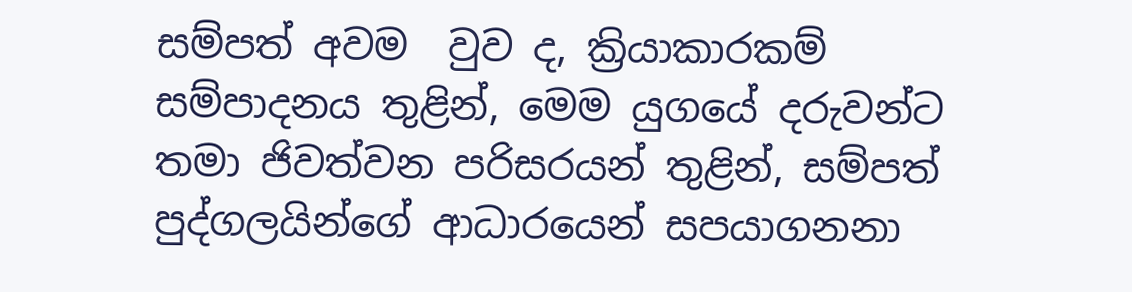සම්පත් අවම  වුව ද, ක්‍රියාකාරකම් සම්පාදනය තුළින්, මෙම යුගයේ දරුවන්ට තමා ජිවත්වන පරිසරයන් තුළින්, සම්පත් පුද්ගලයින්ගේ ආධාරයෙන් සපයාගනනා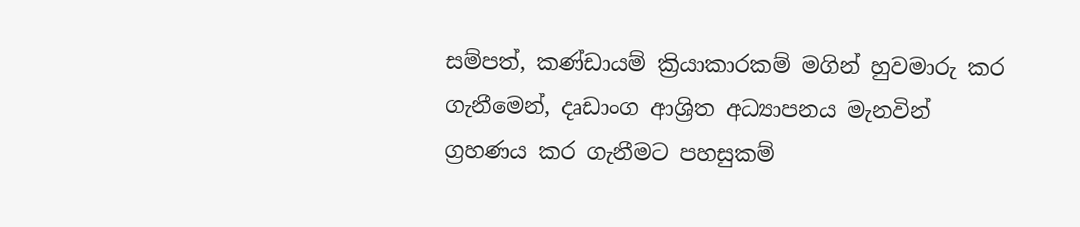සම්පත්, කණ්ඩායම් ක්‍රියාකාරකම් මගින් හුවමාරු කර ගැනීමෙන්, දෘඩාංග ආශ්‍රිත අධ්‍යාපනය මැනවින් ග්‍රහණය කර ගැනීමට පහසුකම්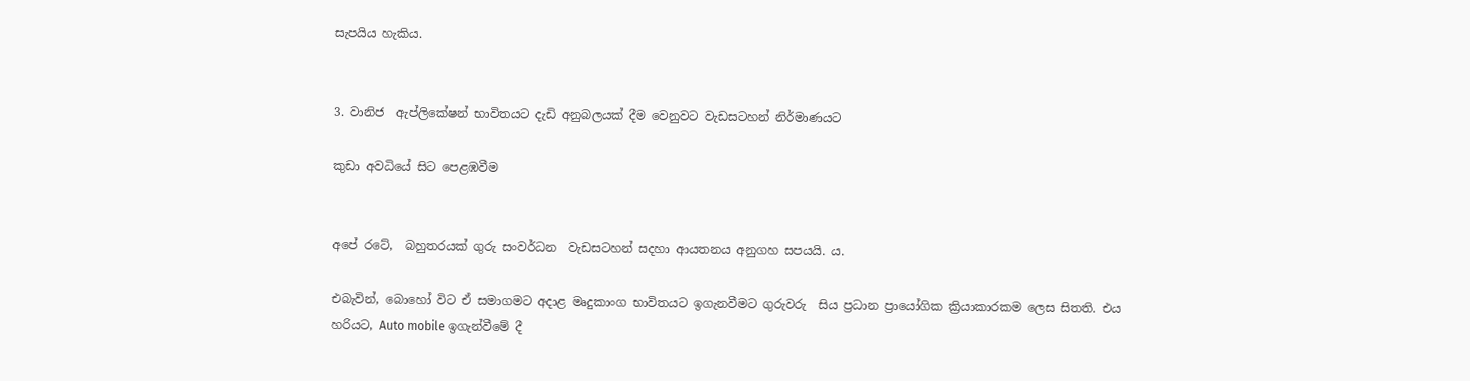සැපයිය හැකිය.


3. වානිජ  ඇප්ලිකේෂන් භාවිතයට දැඩි අනුබලයක් දීම වෙනුවට වැඩසටහන් නිර්මාණයට

කුඩා අවධියේ සිට පෙළඹවීම


අපේ රටේ,  බහුතරයක් ගුරු සංවර්ධන  වැඩසටහන් සදහා ආයතනය අනුගහ සපයයි. ය.

එබැවින්, බොහෝ විට ඒ සමාගමට අදාළ මෘදුකාංග භාවිතයට ඉගැනවීමට ගුරුවරු  සිය ප්‍රධාන ප්‍රායෝගික ක්‍රියාකාරකම ලෙස සිතති. එය හරියට, Auto mobile ඉගැන්වීමේ දී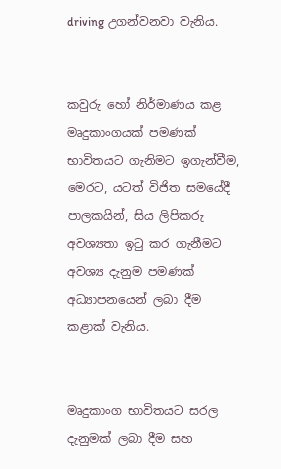driving උගන්වනවා වැනිය.


කවුරු හෝ නිර්මාණය කළ  මෘදුකාංගයක් පමණක් භාවිතයට ගැනිමට ඉගැන්වීම, මෙරට, යටත් විජිත සමයේදී පාලකයින්, සිය ලිපිකරු අවශ්‍යතා ඉටු කර ගැනීමට අවශ්‍ය දැනුම පමණක් අධ්‍යාපනයෙන් ලබා දීම කළාක් වැනිය.


මෘදුකාංග භාවිතයට සරල දැනුමක් ලබා දීම සහ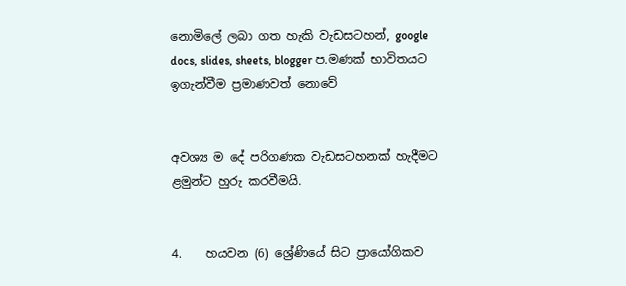නොමිලේ ලබා ගත හැකි වැඩසටහන්, google docs, slides, sheets, blogger ප.මණක් භාවිතයට ඉගැන්වීම ප්‍රමාණවත් නොවේ


අවශ්‍ය ම දේ පරිගණක වැඩසටහනක් හැදීමට ළමුන්ට හුරු කරවීමයි.


4.    හයවන ‍(6) ශ්‍රේණියේ සිට ප්‍රායෝගිකව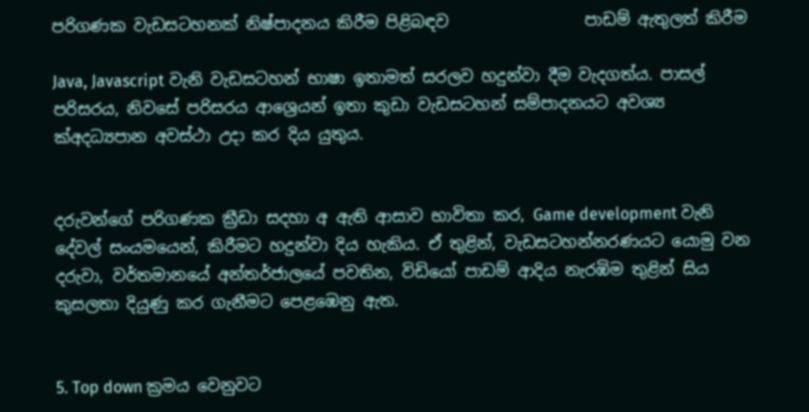පරිගණක වැඩසටහනක් නිෂ්පාදනය කිරීම පිළිබඳව                 පාඩම් ඇතුලත් කිරීම

Java, Javascript වැනි වැඩසටහන් භාෂා ඉතාමත් සරලව හදුන්වා දීම වැදගත්ය. පාසල් පරිසරය, නිවසේ පරිසරය ආශ්‍රෙයන් ඉතා කුඩා වැඩසටහන් සම්පාදනයට අවශ්‍ය ක්අදධ්‍යපාන අවස්ථා උදා කර දිය යුතුය.


දරුවන්ගේ පරිගණක ක්‍රීඩා සදහා අ ඇති ආසාව භාවිතා කර, Game development වැනි දේවල් සංයමයෙන්, කිරීමට හදුන්වා දිය හැකිය. ඒ තුළින්, වැඩසටහන්නරණයට යොමු වන දරුවා, වර්තමානයේ අන්තර්ජාලයේ පවතින, විඩියෝ පාඩම් ආදිය නැරඹිම තුළින් සිය කුසලතා දියුණු කර ගැනීමට පෙළඹෙනු ඇත.


5. Top down ක්‍රමය වෙනුවට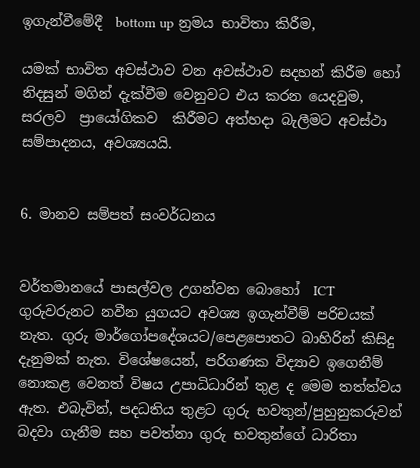ඉගැන්වීමේදී  bottom up න්‍රමය භාවිතා කිරීම,

යමක් භාවිත අවස්ථාව වන අවස්ථාව සදහන් කිරීම හෝ නිදසුන් මගින් දැක්වීම වෙනුවට එය කරන යෙදවුම, සරලව  ප්‍රායෝගිකව  කිරීමට අත්හදා බැලීමට අවස්ථා සම්පාදනය, අවශ්‍යයයි.


6. මානව සම්පත් සංවර්ධනය


වර්තමානයේ පාසල්වල උගන්වන බොහෝ  ICT ගුරුවරුනට නවීන යුගයට අවශ්‍ය ඉගැන්වීම් පරිචයක් නැත. ගුරු මාර්ගෝපදේශයට/පෙළපොතට බාහිරින් කිසිදු දැනුමක් නැත. විශේෂයෙන්, පරිගණක විද්‍යාව ඉගෙනීම් නොකළ වෙනත් විෂය උපාධිධාරින් තුළ ද මෙම තත්ත්වය ඇත. එබැවින්, පදධතිය තුළට ගුරු භවතුන්/පුහුනුකරුවන් බදවා ගැනීම සහ පවත්නා ගුරු භවතුන්ගේ ධාරිතා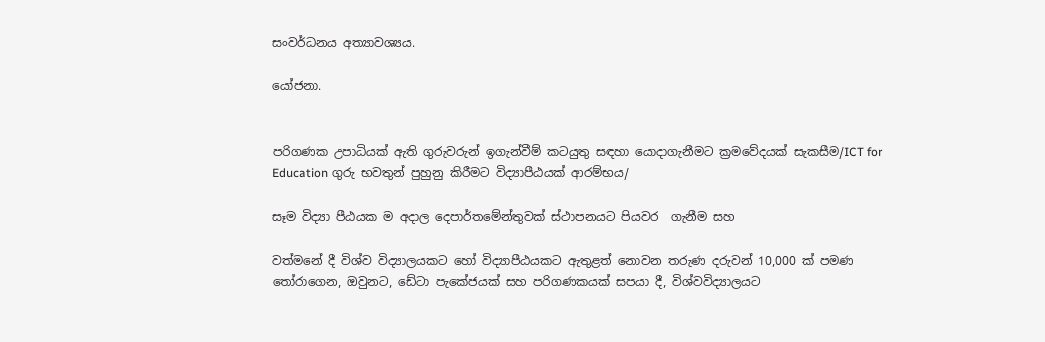සංවර්ධනය අත්‍යාවශ්‍යය.

යෝජනා.


පරිගණක උපාධියක් ඇති ගුරුවරුන් ඉගැන්වීම් කටයුතු සඳහා යොදාගැනීමට ක්‍රමවේදයක් සැකසීම/ICT for Education ගුරු භවතුන් පුහුනු කිරීමට විද්‍යාපීඨයක් ආරම්භය/

සෑම විද්‍යා පීඨයක ම අදාල දෙපාර්තමේන්තුවක් ස්ථාපනයට පියවර  ගැනීම සහ

වත්මනේ දී විශ්ව විද්‍යාලයකට හෝ විද්‍යාපීඨයකට ඇතුළත් නොවන තරුණ දරුවන් 10,000 ක් පමණ තෝරාගෙන, ඔවුනට, ඩේටා පැකේජයක් සහ පරිගණකයක් සපයා දී, විශ්වවිද්‍යාලයට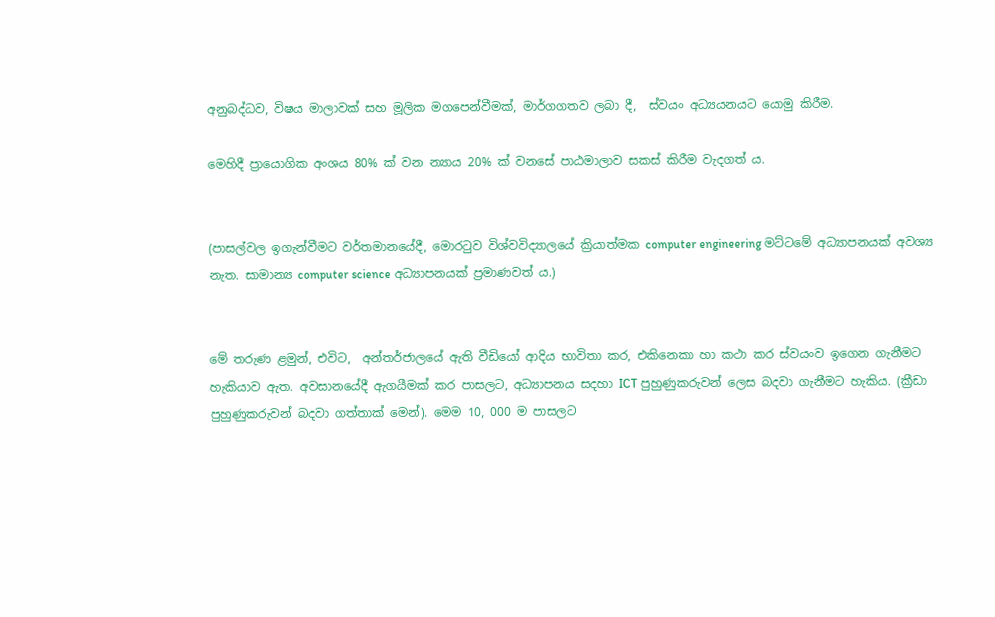අනුබද්ධව, විෂය මාලාවක් සහ මූලික මගපෙන්වීමක්, මාර්ගගතව ලබා දී,  ස්වයං අධ්‍යයනයට යොමු කිරීම.

මෙහිදී ප්‍රායොගික අංශය 80% ක් වන න්‍යාය 20% ක් වනසේ පාඨමාලාව සකස් කිරීම වැදගත් ය.


(පාසල්වල ඉගැන්වීමට වර්තමානයේදී, මොරටුව විශ්වවිද්‍යාලයේ ක්‍රියාත්මක computer engineering මට්ටමේ අධ්‍යාපනයක් අවශ්‍ය නැත. සාමාන්‍ය computer science අධ්‍යාපනයක් ප්‍රමාණවත් ය.)


මේ තරුණ ළමුන්, එවිට,  අන්තර්ජාලයේ ඇති වීඩියෝ ආදිය භාවිතා කර, එකිනෙකා හා කථා කර ස්වයංව ඉගෙන ගැනීමට හැකියාව ඇත. අවසානයේදී ඇගයීමක් කර පාසලට, අධ්‍යාපනය සදහා ICT පුහුණුකරුවන් ලෙස බදවා ගැනීමට හැකිය. (ක්‍රීඩා පුහුණුකරුවන් බදවා ගත්තාක් මෙන්). මෙම 10, 000 ම පාසලට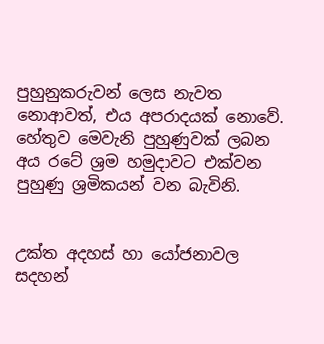පුහුනුකරුවන් ලෙස නැවත නොආවත්, එය අපරාදයක් නොවේ. හේතුව මෙවැනි පුහුණුවක් ලබන අය රටේ ශ්‍රම හමුදාවට එක්වන පුහුණු ශ්‍රමිකයන් වන බැවිනි.


උක්ත අදහස් හා යෝජනාවල සදහන්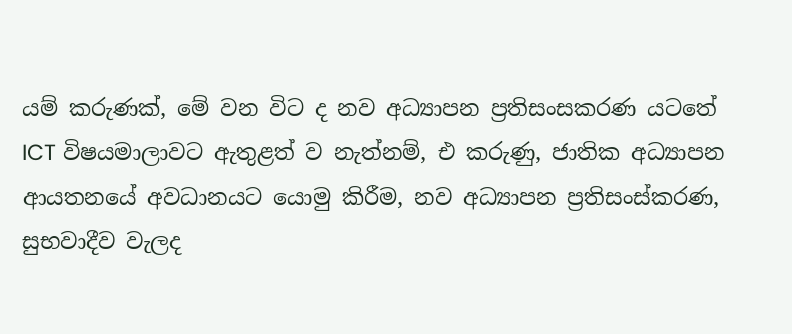යම් කරුණක්, මේ වන විට ද නව අධ්‍යාපන ප්‍රතිසංසකරණ යටතේ ICT විෂයමාලාවට ඇතුළත් ව නැත්නම්, එ කරුණු, ජාතික අධ්‍යාපන ආයතනයේ අවධානයට යොමු කිරීම, නව අධ්‍යාපන ප්‍රතිසංස්කරණ, සුභවාදීව වැලද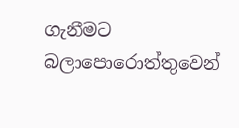ගැනීමට බලාපොරොත්තුවෙන්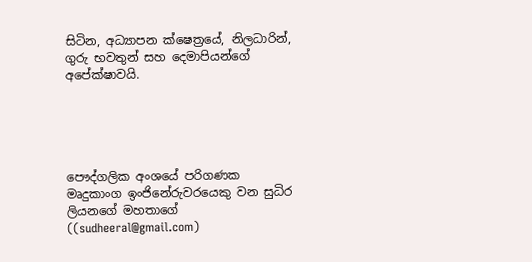සිටින, අධ්‍යාපන ක්ෂෙත්‍රයේ, නිලධාරින්, ගුරු භවතුන් සහ දෙමාපියන්ගේ අපේක්ෂාවයි.





පෞද්ගලික අංශයේ පරිගණක මෘදුකාංග ඉංජිනේරුවරයෙකු වන සුධිර ලියනගේ මහතාගේ  ((sudheeral@gmail.com)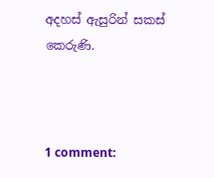අදහස් ඇසුරින් සකස් කෙරුණි.



1 comment: